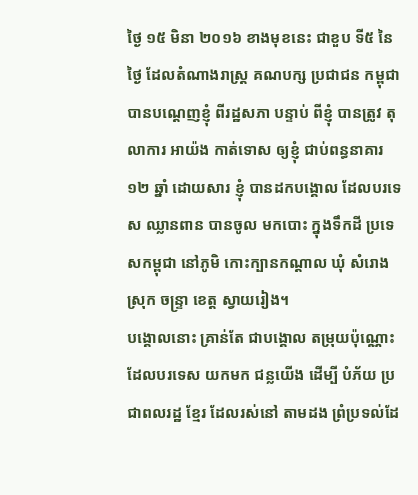ថ្ងៃ ១៥ មិនា ២០១៦ ខាងមុខនេះ ជាខួប ទី៥ នៃថ្ងៃ ដែលតំណាងរាស្ត្រ គណបក្ស ប្រជាជន កម្ពុជា បានបណ្តេញខ្ញុំ ពីរដ្ឋសភា បន្ទាប់ ពីខ្ញុំ បានត្រូវ តុលាការ អាយ៉ង កាត់ទោស ឲ្យខ្ញុំ ជាប់ពន្ធនាគារ ១២ ឆ្នាំ ដោយសារ ខ្ញុំ បានដកបង្គោល ដែលបរទេស ឈ្លានពាន បានចូល មកបោះ ក្នុងទឹកដី ប្រទេសកម្ពុជា នៅភូមិ កោះក្បានកណ្តាល ឃុំ សំរោង ស្រុក ចន្ទ្រា ខេត្ត ស្វាយរៀង។
បង្គោលនោះ គ្រាន់តែ ជាបង្គោល តម្រុយប៉ុណ្ណោះ ដែលបរទេស យកមក ជន្លយើង ដើម្បី បំភ័យ ប្រជាពលរដ្ឋ ខ្មែរ ដែលរស់នៅ តាមដង ព្រំប្រទល់ដែ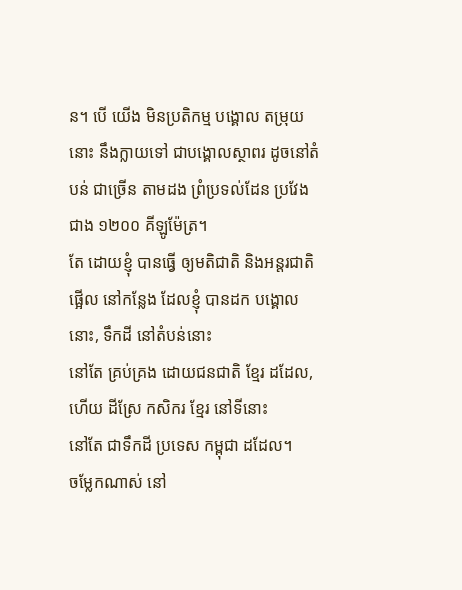ន។ បើ យើង មិនប្រតិកម្ម បង្គោល តម្រុយនោះ នឹងក្លាយទៅ ជាបង្គោលស្ថាពរ ដូចនៅតំបន់ ជាច្រើន តាមដង ព្រំប្រទល់ដែន ប្រវែង ជាង ១២០០ គីឡូម៉ែត្រ។
តែ ដោយខ្ញុំ បានធ្វើ ឲ្យមតិជាតិ និងអន្តរជាតិ
ផ្អើល នៅកន្លែង ដែលខ្ញុំ បានដក បង្គោលនោះ, ទឹកដី នៅតំបន់នោះ
នៅតែ គ្រប់គ្រង ដោយជនជាតិ ខ្មែរ ដដែល, ហើយ ដីស្រែ កសិករ ខ្មែរ នៅទីនោះ
នៅតែ ជាទឹកដី ប្រទេស កម្ពុជា ដដែល។
ចម្លែកណាស់ នៅ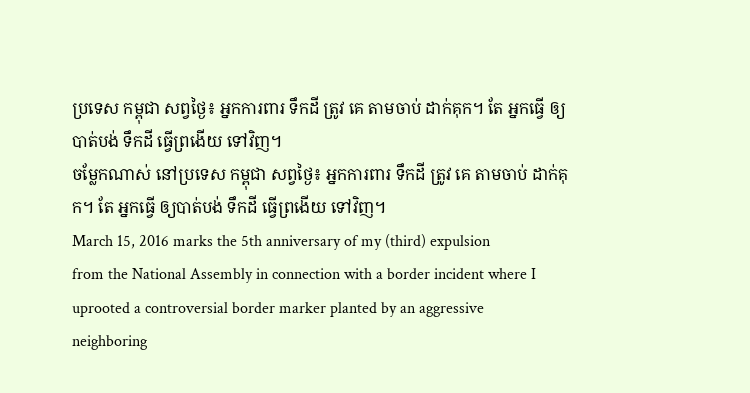ប្រទេស កម្ពុជា សព្វថ្ងៃ៖ អ្នកការពារ ទឹកដី ត្រូវ គេ តាមចាប់ ដាក់គុក។ តែ អ្នកធ្វើ ឲ្យបាត់បង់ ទឹកដី ធ្វើព្រងើយ ទៅវិញ។
ចម្លែកណាស់ នៅប្រទេស កម្ពុជា សព្វថ្ងៃ៖ អ្នកការពារ ទឹកដី ត្រូវ គេ តាមចាប់ ដាក់គុក។ តែ អ្នកធ្វើ ឲ្យបាត់បង់ ទឹកដី ធ្វើព្រងើយ ទៅវិញ។
March 15, 2016 marks the 5th anniversary of my (third) expulsion
from the National Assembly in connection with a border incident where I
uprooted a controversial border marker planted by an aggressive
neighboring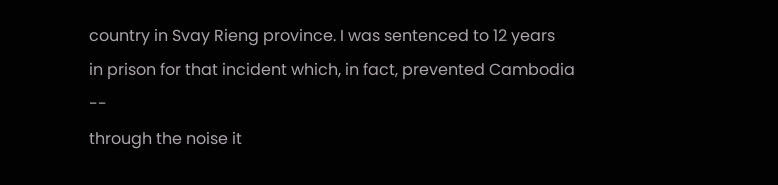country in Svay Rieng province. I was sentenced to 12 years
in prison for that incident which, in fact, prevented Cambodia --
through the noise it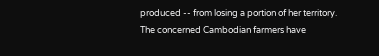produced -- from losing a portion of her territory.
The concerned Cambodian farmers have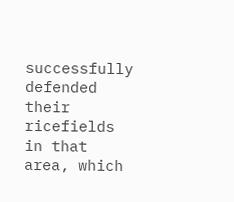successfully defended their
ricefields in that area, which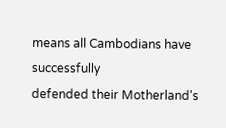means all Cambodians have successfully
defended their Motherland's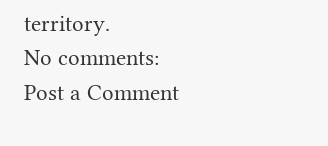territory.
No comments:
Post a Comment